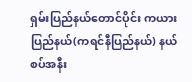ရှမ်းပြည်နယ်တောင်ပိုင်း ကယားပြည်နယ်(ကရင်နီပြည်နယ်) နယ်စပ်အနီး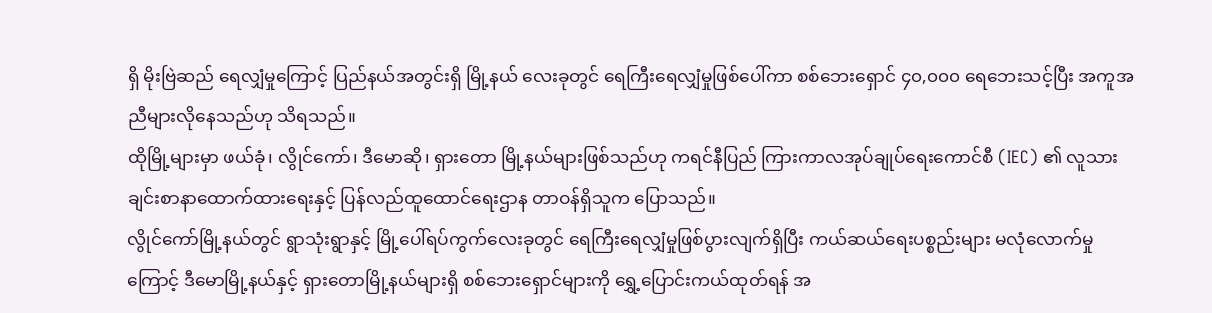ရှိ မိုးဗြဲဆည် ရေလျှံမှုကြောင့် ပြည်နယ်အတွင်းရှိ မြို့နယ် လေးခုတွင် ရေကြီးရေလျှံမှုဖြစ်ပေါ်ကာ စစ်ဘေးရှောင် ၄၀,၀၀၀ ရေဘေးသင့်ပြီး အကူအညီများလိုနေသည်ဟု သိရသည်။
ထိုမြို့များမှာ ဖယ်ခုံ၊ လွိုင်ကော်၊ ဒီမောဆို၊ ရှားတော မြို့နယ်များဖြစ်သည်ဟု ကရင်နီပြည် ကြားကာလအုပ်ချုပ်ရေးကောင်စီ (IEC) ၏ လူသားချင်းစာနာထောက်ထားရေးနှင့် ပြန်လည်ထူထောင်ရေးဌာန တာဝန်ရှိသူက ပြောသည်။
လွိုင်ကော်မြို့နယ်တွင် ရွာသုံးရွာနှင့် မြို့ပေါ်ရပ်ကွက်လေးခုတွင် ရေကြီးရေလျှံမှုဖြစ်ပွားလျက်ရှိပြီး ကယ်ဆယ်ရေးပစ္စည်းများ မလုံလောက်မှုကြောင့် ဒီမောမြို့နယ်နှင့် ရှားတောမြို့နယ်များရှိ စစ်ဘေးရှောင်များကို ရွှေ့ပြောင်းကယ်ထုတ်ရန် အ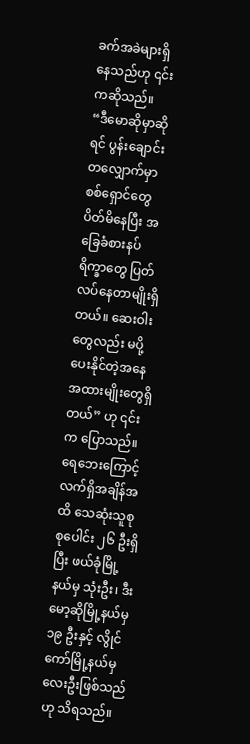ခက်အခဲများရှိနေသည်ဟု ၎င်းကဆိုသည်။
“ဒီမောဆိုမှာဆိုရင် ပွန်းချောင်းတလျှောက်မှာ စစ်ရှောင်တွေပိတ်မိနေပြီး အခြေခံစားနပ်ရိက္ခာတွေ ပြတ်လပ်နေတာမျိုးရှိတယ်။ ဆေးဝါးတွေလည်း မပို့ပေးနိုင်တဲ့အနေအထားမျိုးတွေရှိတယ်” ဟု ၎င်းက ပြောသည်။
ရေဘေးကြောင့် လက်ရှိအချိန်အထိ သေဆုံးသူစုစုပေါင်း ၂၆ ဦးရှိပြီး ဖယ်ခုံမြို့နယ်မှ သုံးဦး၊ ဒီးမော့ဆိုမြို့နယ်မှ ၁၉ ဦးနှင့် လွိုင်ကော်မြို့နယ်မှ လေးဦးဖြစ်သည်ဟု သိရသည်။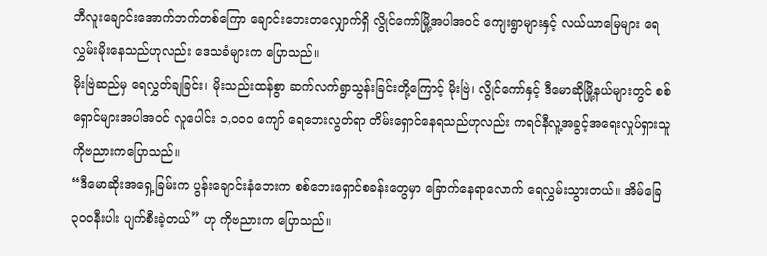ဘီလူးချောင်းအောက်ဘက်တစ်ကြော ချောင်းဘေးတလျှောက်ရှိ လွိုင်ကော်မြို့အပါအဝင် ကျေးရွာများနှင့် လယ်ယာမြေများ ရေလွှမ်းမိုးနေသည်ဟုလည်း ဒေသခံများက ပြောသည်။
မိုးဗြဲဆည်မှ ရေလွှတ်ချခြင်း၊ မိုးသည်းထန်စွာ ဆက်လက်ရွာသွန်းခြင်းတို့ကြောင့် မိုးဗြဲ၊ လွိုင်ကော်နှင့် ဒီမောဆိုမြို့နယ်များတွင် စစ်ရှောင်များအပါအဝင် လူပေါင်း ၁,၀၀၀ ကျော် ရေဘေးလွတ်ရာ တိမ်းရှောင်နေရသည်ဟုလည်း ကရင်နီလူ့အခွင့်အရေးလှုပ်ရှားသူ ကိုဗညားကပြောသည်။
“ဒီမောဆိုးအရှေ့ခြမ်းက ပွန်းချောင်းနံဘေးက စစ်ဘေးရှောင်စခန်းတွေမှာ ခြောက်နေရာလောက် ရေလွှမ်းသွားတယ်။ အိမ်ခြေ ၃၀၀နီးပါး ပျက်စီးခဲ့တယ်” ဟု ကိုဗညားက ပြောသည်။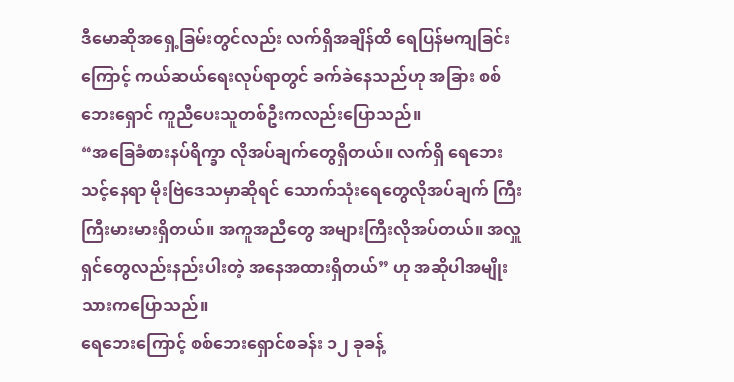ဒီမောဆိုအရှေ့ခြမ်းတွင်လည်း လက်ရှိအချိန်ထိ ရေပြန်မကျခြင်းကြောင့် ကယ်ဆယ်ရေးလုပ်ရာတွင် ခက်ခဲနေသည်ဟု အခြား စစ်ဘေးရှောင် ကူညီပေးသူတစ်ဦးကလည်းပြောသည်။
“အခြေခံစားနပ်ရိက္ခာ လိုအပ်ချက်တွေရှိတယ်။ လက်ရှိ ရေဘေးသင့်နေရာ မိုးဗြဲဒေသမှာဆိုရင် သောက်သုံးရေတွေလိုအပ်ချက် ကြီးကြီးမားမားရှိတယ်။ အကူအညီတွေ အများကြီးလိုအပ်တယ်။ အလှူရှင်တွေလည်းနည်းပါးတဲ့ အနေအထားရှိတယ်” ဟု အဆိုပါအမျိုးသားကပြောသည်။
ရေဘေးကြောင့် စစ်ဘေးရှောင်စခန်း ၁၂ ခုခန့်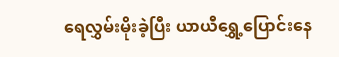ရေလွှမ်းမိုးခဲ့ပြီး ယာယီရွှေ့ပြောင်းနေ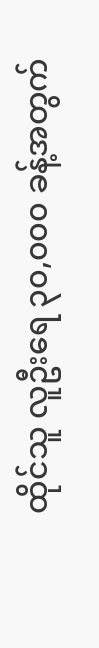ထိုင်သူ လူဦးရေ ၃၀,၀၀၀ ခန့်အတွက်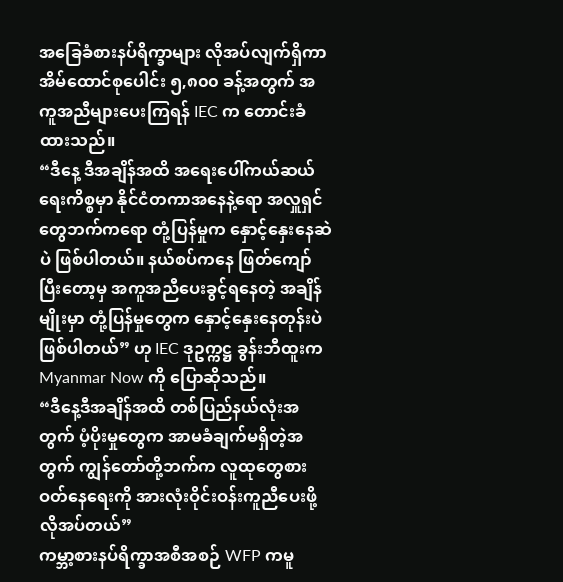အခြေခံစားနပ်ရိက္ခာများ လိုအပ်လျက်ရှိကာ အိမ်ထောင်စုပေါင်း ၅,၈၀၀ ခန့်အတွက် အကူအညီများပေးကြရန် IEC က တောင်းခံထားသည်။
“ဒီနေ့ ဒီအချိန်အထိ အရေးပေါ်ကယ်ဆယ်ရေးကိစ္စမှာ နိုင်ငံတကာအနေနဲ့ရော အလှူရှင်တွေဘက်ကရော တုံ့ပြန်မှုက နှောင့်နှေးနေဆဲပဲ ဖြစ်ပါတယ်။ နယ်စပ်ကနေ ဖြတ်ကျော်ပြီးတော့မှ အကူအညီပေးခွင့်ရနေတဲ့ အချိန်မျိုးမှာ တုံ့ပြန်မှုတွေက နှောင့်နှေးနေတုန်းပဲ ဖြစ်ပါတယ်” ဟု IEC ဒုဥက္ကဋ္ဌ ခွန်းဘီထူးက Myanmar Now ကို ပြောဆိုသည်။
“ဒီနေ့ဒီအချိန်အထိ တစ်ပြည်နယ်လုံးအတွက် ပံ့ပိုးမှုတွေက အာမခံချက်မရှိတဲ့အတွက် ကျွန်တော်တို့ဘက်က လူထုတွေစားဝတ်နေရေးကို အားလုံးဝိုင်းဝန်းကူညီပေးဖို့ လိုအပ်တယ်”
ကမ္ဘာ့စားနပ်ရိက္ခာအစီအစဉ် WFP ကမူ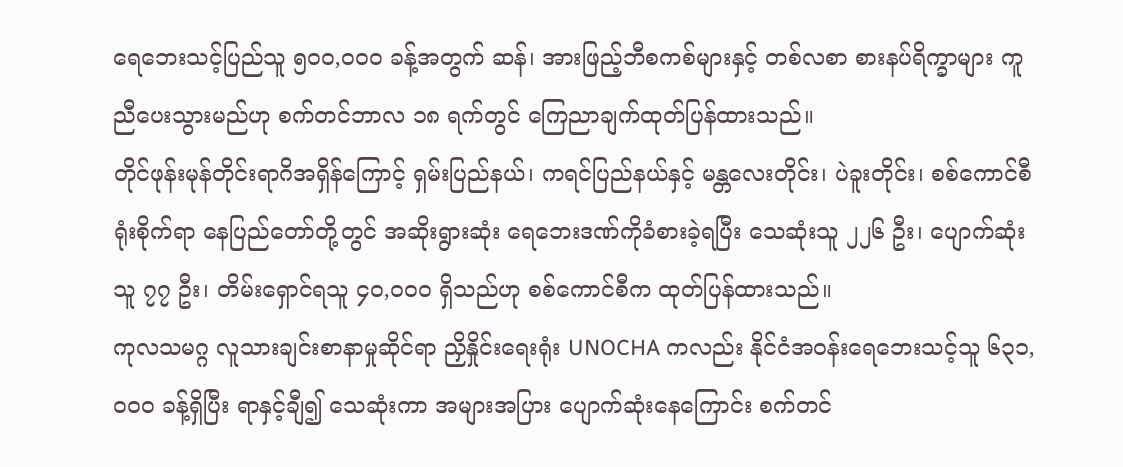ရေဘေးသင့်ပြည်သူ ၅၀၀,၀၀၀ ခန့်အတွက် ဆန်၊ အားဖြည့်ဘီစကစ်များနှင့် တစ်လစာ စားနပ်ရိက္ခာများ ကူညီပေးသွားမည်ဟု စက်တင်ဘာလ ၁၈ ရက်တွင် ကြေညာချက်ထုတ်ပြန်ထားသည်။
တိုင်ဖုန်းမုန်တိုင်းရာဂိအရှိန်ကြောင့် ရှမ်းပြည်နယ်၊ ကရင်ပြည်နယ်နှင့် မန္တလေးတိုင်း၊ ပဲခူးတိုင်း၊ စစ်ကောင်စီရုံးစိုက်ရာ နေပြည်တော်တို့တွင် အဆိုးရွားဆုံး ရေဘေးဒဏ်ကိုခံစားခဲ့ရပြီး သေဆုံးသူ ၂၂၆ ဦး၊ ပျောက်ဆုံးသူ ၇၇ ဦး၊ တိမ်းရှောင်ရသူ ၄၀,၀၀၀ ရှိသည်ဟု စစ်ကောင်စီက ထုတ်ပြန်ထားသည်။
ကုလသမဂ္ဂ လူသားချင်းစာနာမှုဆိုင်ရာ ညှိနှိုင်းရေးရုံး UNOCHA ကလည်း နိုင်ငံအဝန်းရေဘေးသင့်သူ ၆၃၁,၀၀၀ ခန့်ရှိပြီး ရာနှင့်ချီ၍ သေဆုံးကာ အများအပြား ပျောက်ဆုံးနေကြောင်း စက်တင်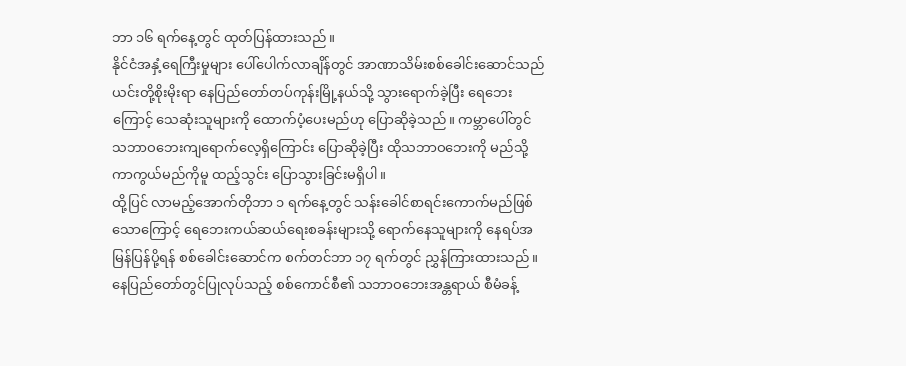ဘာ ၁၆ ရက်နေ့တွင် ထုတ်ပြန်ထားသည်။
နိုင်ငံအနှံ့ရေကြီးမှုများ ပေါ်ပေါက်လာချိန်တွင် အာဏာသိမ်းစစ်ခေါင်းဆောင်သည် ယင်းတို့စိုးမိုးရာ နေပြည်တော်တပ်ကုန်းမြို့နယ်သို့ သွားရောက်ခဲ့ပြီး ရေဘေးကြောင့် သေဆုံးသူများကို ထောက်ပံ့ပေးမည်ဟု ပြောဆိုခဲ့သည်။ ကမ္ဘာပေါ်တွင် သဘာဝဘေးကျရောက်လေ့ရှိကြောင်း ပြောဆိုခဲ့ပြီး ထိုသဘာဝဘေးကို မည်သို့ကာကွယ်မည်ကိုမူ ထည့်သွင်း ပြောသွားခြင်းမရှိပါ။
ထို့ပြင် လာမည့်အောက်တိုဘာ ၁ ရက်နေ့တွင် သန်းခေါင်စာရင်းကောက်မည်ဖြစ်သောကြောင့် ရေဘေးကယ်ဆယ်ရေးစခန်းများသို့ ရောက်နေသူများကို နေရပ်အမြန်ပြန်ပို့ရန် စစ်ခေါင်းဆောင်က စက်တင်ဘာ ၁၇ ရက်တွင် ညွှန်ကြားထားသည်။
နေပြည်တော်တွင်ပြုလုပ်သည့် စစ်ကောင်စီ၏ သဘာဝဘေးအန္တရာယ် စီမံခန့်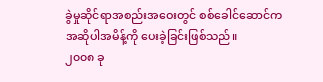ခွဲမှုဆိုင်ရာအစည်းအဝေးတွင် စစ်ခေါင်ဆောင်က အဆိုပါအမိန့်ကို ပေးခဲ့ခြင်းဖြစ်သည်။
၂၀၀၈ ခု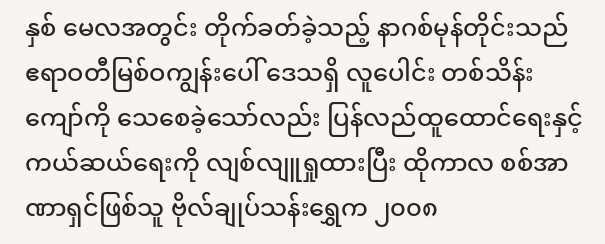နှစ် မေလအတွင်း တိုက်ခတ်ခဲ့သည့် နာဂစ်မုန်တိုင်းသည် ဧရာဝတီမြစ်ဝကျွန်းပေါ် ဒေသရှိ လူပေါင်း တစ်သိန်းကျော်ကို သေစေခဲ့သော်လည်း ပြန်လည်ထူထောင်ရေးနှင့် ကယ်ဆယ်ရေးကို လျစ်လျူရှုထားပြီး ထိုကာလ စစ်အာဏာရှင်ဖြစ်သူ ဗိုလ်ချုပ်သန်းရွှေက ၂၀၀၈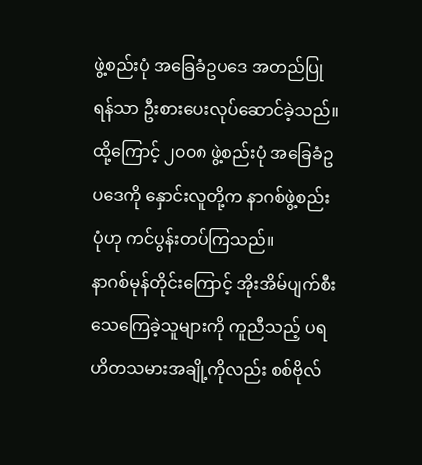ဖွဲ့စည်းပုံ အခြေခံဥပဒေ အတည်ပြုရန်သာ ဦးစားပေးလုပ်ဆောင်ခဲ့သည်။ ထို့ကြောင့် ၂၀၀၈ ဖွဲ့စည်းပုံ အခြေခံဥပဒေကို နှောင်းလူတို့က နာဂစ်ဖွဲ့စည်းပုံဟု ကင်ပွန်းတပ်ကြသည်။
နာဂစ်မုန်တိုင်းကြောင့် အိုးအိမ်ပျက်စီး သေကြေခဲ့သူများကို ကူညီသည့် ပရဟိတသမားအချို့ကိုလည်း စစ်ဗိုလ်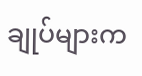ချုပ်များက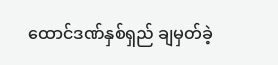ထောင်ဒဏ်နှစ်ရှည် ချမှတ်ခဲ့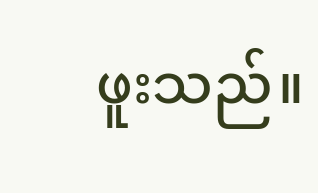ဖူးသည်။